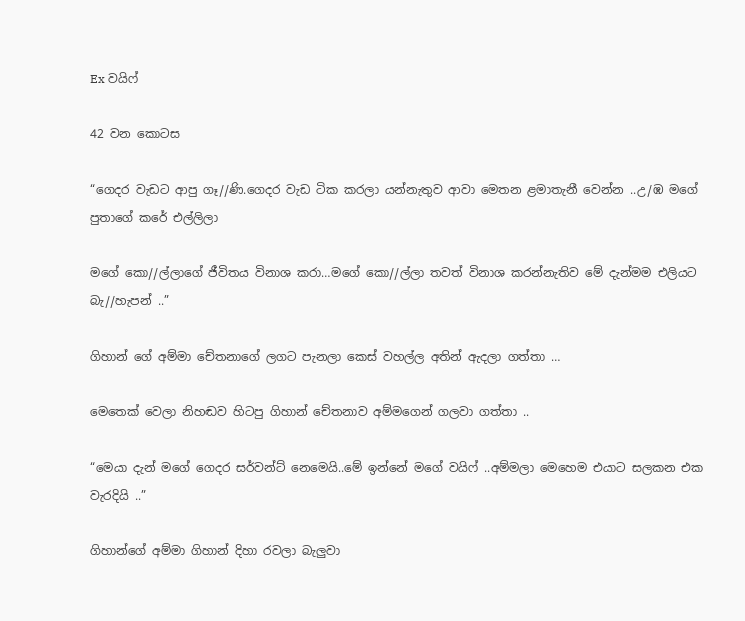Ex වයිෆ්

42 වන කොටස

“ගෙදර වැඩට ආපු ගෑ//ණි.ගෙදර වැඩ ටික කරලා යන්නැතුව ආවා මෙතන ළමාතැනී වෙන්න ..උ/ඹ මගේ පුතාගේ කරේ එල්ලිලා

මගේ කො//ල්ලාගේ ජීවිතය විනාශ කරා…මගේ කො//ල්ලා තවත් විනාශ කරන්නැතිව මේ දැන්මම එලියට බැ//හැපන් ..”

ගිහාන් ගේ අම්මා චේතනාගේ ලගට පැනලා කෙස් වහල්ල අතින් ඇදලා ගත්තා …

මෙතෙක් වෙලා නිහඬව හිටපු ගිහාන් චේතනාව අම්මගෙන් ගලවා ගත්තා ..

“මෙයා දැන් මගේ ගෙදර සර්වන්ට් නෙමෙයි..මේ ඉන්නේ මගේ වයිෆ් ..අම්මලා මෙහෙම එයාට සලකන එක වැරදියි ..”

ගිහාන්ගේ අම්මා ගිහාන් දිහා රවලා බැලුවා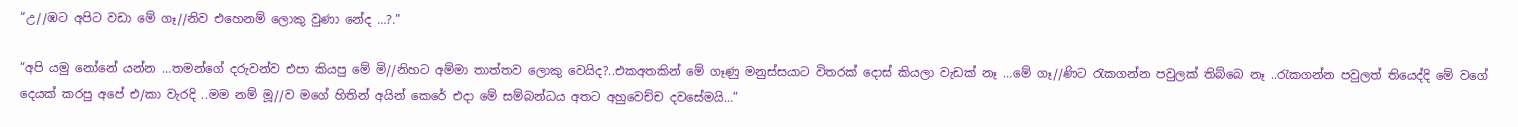“උ//ඹට අපිට වඩා මේ ගෑ//නිව එහෙනම් ලොකු වුණා නේද …?.”

“අපි යමු නෝනේ යන්න …තමන්ගේ දරුවන්ව එපා කියපු මේ මි//නිහට අම්මා තාත්තව ලොකු වෙයිද?..එකඅතකින් මේ ගෑණු මනුස්සයාට විතරක් දොස් කියලා වැඩක් නෑ …මේ ගෑ//ණිට රැකගන්න පවුලක් තිබ්බෙ නෑ ..රැකගන්න පවුලත් තියෙද්දි මේ වගේ දෙයක් කරපු අපේ එ/කා වැරදි ..මම නම් මූ//ව මගේ හිතින් අයින් කෙරේ එදා මේ සම්බන්ධය අතට අහුවෙච්ච දවසේමයි…”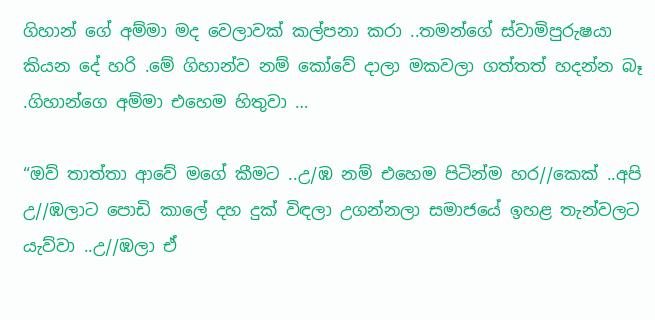ගිහාන් ගේ අම්මා මද වෙලාවක් කල්පනා කරා ..තමන්ගේ ස්වාමිපුරුෂයා කියන දේ හරි .මේ ගිහාන්ව නම් කෝවේ දාලා මකවලා ගත්තත් හදන්න බෑ .ගිහාන්ගෙ අම්මා එහෙම හිතුවා …

“ඔව් තාත්තා ආවේ මගේ කීමට ..උ/ඹ නම් එහෙම පිටින්ම හර//කෙක් ..අපි උ//ඹලාට පොඩි කාලේ දහ දුක් විඳලා උගන්නලා සමාජයේ ඉහළ තැන්වලට යැව්වා ..උ//ඹලා ඒ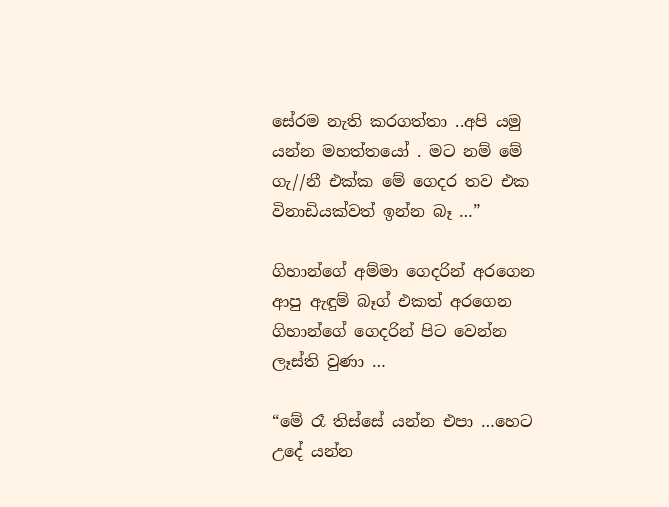සේරම නැති කරගත්තා ..අපි යමු යන්න මහත්තයෝ . මට නම් මේ ගැ//නී එක්ක මේ ගෙදර තව එක විනාඩියක්වත් ඉන්න බෑ …”

ගිහාන්ගේ අම්මා ගෙදරින් අරගෙන ආපු ඇඳුම් බෑග් එකත් අරගෙන ගිහාන්ගේ ගෙදරින් පිට වෙන්න ලෑස්ති වුණා …

“මේ රෑ තිස්සේ යන්න එපා …හෙට උදේ යන්න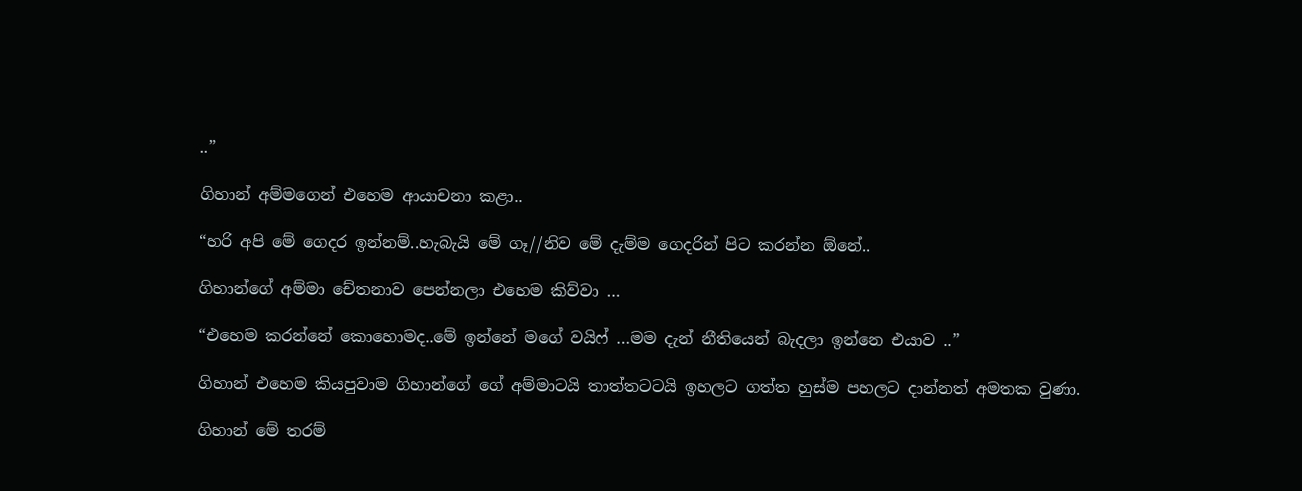..”

ගිහාන් අම්මගෙන් එහෙම ආයාචනා කළා..

“හරි අපි මේ ගෙදර ඉන්නම්..හැබැයි මේ ගෑ//නිව මේ දැම්ම ගෙදරින් පිට කරන්න ඕනේ..

ගිහාන්ගේ අම්මා චේතනාව පෙන්නලා එහෙම කිව්වා …

“එහෙම කරන්නේ කොහොමද..මේ ඉන්නේ මගේ වයිෆ් …මම දැන් නීතියෙන් බැදලා ඉන්නෙ එයාව ..”

ගිහාන් එහෙම කියපුවාම ගිහාන්ගේ ගේ අම්මාටයි තාත්තටටයි ඉහලට ගත්ත හුස්ම පහලට දාන්නත් අමතක වුණා.

ගිහාන් මේ තරම්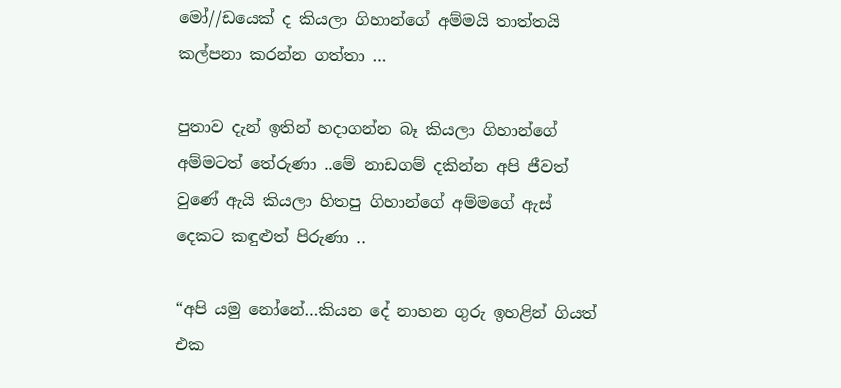මෝ//ඩයෙක් ද කියලා ගිහාන්ගේ අම්මයි තාත්තයි කල්පනා කරන්න ගත්තා …

පුතාව දැන් ඉතින් හදාගන්න බෑ කියලා ගිහාන්ගේ අම්මටත් තේරුණා ..මේ නාඩගම් දකින්න අපි ජීවත් වුණේ ඇයි කියලා හිතපු ගිහාන්ගේ අම්මගේ ඇස් දෙකට කඳුළුත් පිරුණා ..

“අපි යමු නෝනේ…කියන දේ නාහන ගුරු ඉහළින් ගියත් එක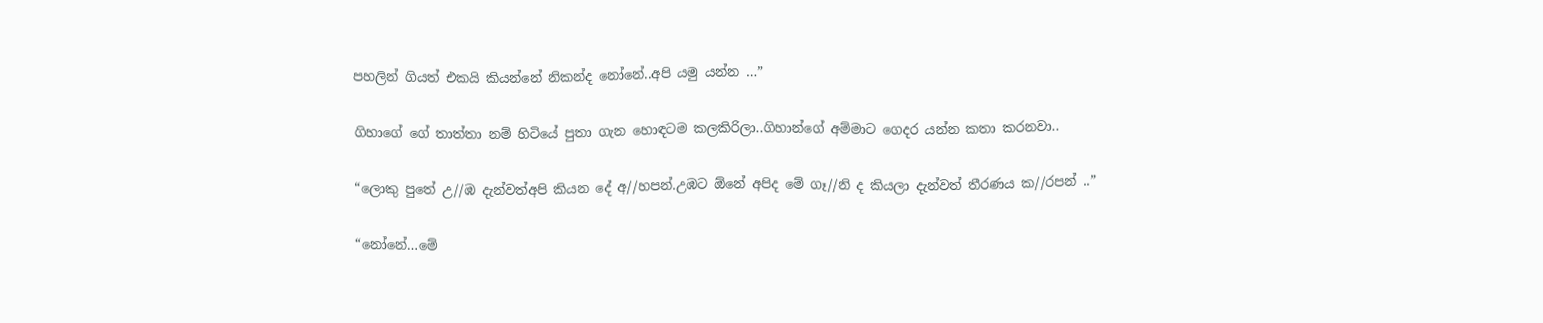පහලින් ගියත් එකයි කියන්නේ නිකන්ද නෝනේ..අපි යමු යන්න …”

ගිහාගේ ගේ තාත්තා නම් හිටියේ පුතා ගැන හොඳටම කලකිරිලා..ගිහාන්ගේ අම්මාට ගෙදර යන්න කතා කරනවා..

“ලොකු පුතේ උ//ඹ දැන්වත්අපි කියන දේ අ//හපන්.උඹට ඕනේ අපිද මේ ගෑ//නි ද කියලා දැන්වත් තීරණය ක//රපන් ..”

“නෝනේ…මේ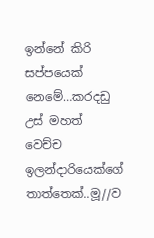ඉන්නේ කිරි සප්පයෙක් නෙමේ…කරදඩු උස් මහත් වෙච්ච ඉලන්දාරියෙක්ගේ තාත්තෙක්..මූ//ව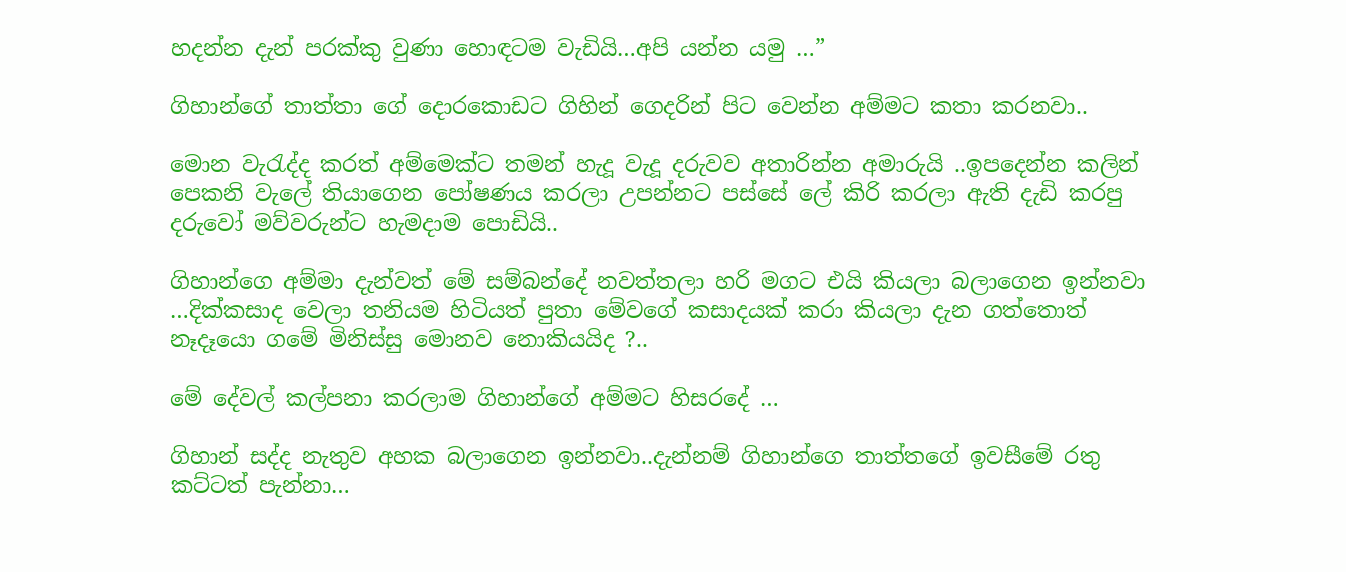හදන්න දැන් පරක්කු වුණා හොඳටම වැඩියි…අපි යන්න යමු …”

ගිහාන්ගේ තාත්තා ගේ දොරකොඩට ගිහින් ගෙදරින් පිට වෙන්න අම්මට කතා කරනවා..

මොන වැරැද්ද කරත් අම්මෙක්ට තමන් හැදූ වැදූ දරුවව අතාරින්න අමාරුයි ..ඉපදෙන්න කලින් පෙකනි වැලේ තියාගෙන පෝෂණය කරලා උපන්නට පස්සේ ලේ කිරි කරලා ඇති දැඩි කරපු දරුවෝ මව්වරුන්ට හැමදාම පොඩියි..

ගිහාන්ගෙ අම්මා දැන්වත් මේ සම්බන්දේ නවත්තලා හරි මගට එයි කියලා බලාගෙන ඉන්නවා …දික්කසාද වෙලා තනියම හිටියත් පුතා මේවගේ කසාදයක් කරා කියලා දැන ගත්තොත් නෑදෑයො ගමේ මිනිස්සු මොනව නොකියයිද ?..

මේ දේවල් කල්පනා කරලාම ගිහාන්ගේ අම්මට හිසරදේ …

ගිහාන් සද්ද නැතුව අහක බලාගෙන ඉන්නවා..දැන්නම් ගිහාන්ගෙ තාත්තගේ ඉවසීමේ රතු කට්ටත් පැන්නා…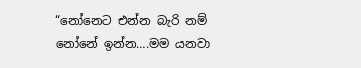“නෝනෙට එන්න බැරි නම් නෝනේ ඉන්න….මම යනවා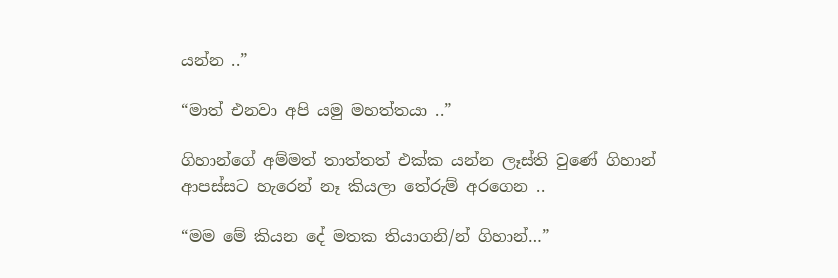යන්න ..”

“මාත් එනවා අපි යමු මහත්තයා ..”

ගිහාන්ගේ අම්මත් තාත්තත් එක්ක යන්න ලෑස්ති වුණේ ගිහාන් ආපස්සට හැරෙන් නෑ කියලා තේරුම් අරගෙන ..

“මම මේ කියන දේ මතක තියාගනි/න් ගිහාන්…”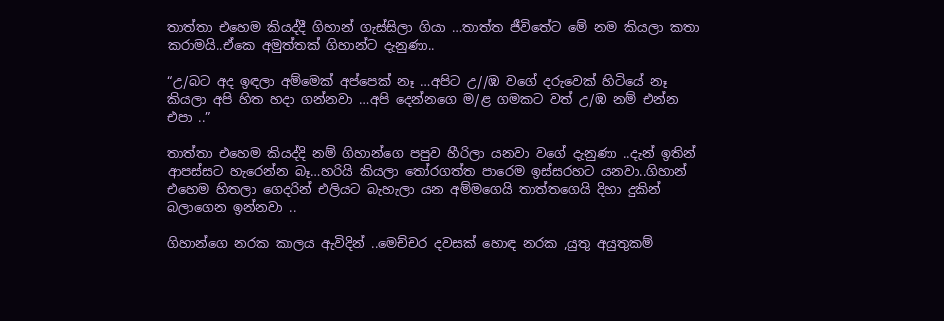තාත්තා එහෙම කියද්දී ගිහාන් ගැස්සිලා ගියා …තාත්ත ජීවිතේට මේ නම කියලා කතා කරාමයි..ඒකෙ අමුත්තක් ගිහාන්ට දැනුණා..

“උ/බට අද ඉඳලා අම්මෙක් අප්පෙක් නෑ …අපිට උ//ඹ වගේ දරුවෙක් හිටියේ නෑ කියලා අපි හිත හදා ගන්නවා …අපි දෙන්නගෙ ම/ළ ගමකට වත් උ/ඹ නම් එන්න එපා ..”

තාත්තා එහෙම කියද්දි නම් ගිහාන්ගෙ පපුව හීරිලා යනවා වගේ දැනුණා ..දැන් ඉතින් ආපස්සට හැරෙන්න බෑ…හරියි කියලා තෝරගත්ත පාරෙම ඉස්සරහට යනවා..ගිහාන් එහෙම හිතලා ගෙදරින් එලියට බැහැලා යන අම්මගෙයි තාත්තගෙයි දිහා දුකින් බලාගෙන ඉන්නවා ..

ගිහාන්ගෙ නරක කාලය ඇවිදින් ..මෙච්චර දවසක් හොඳ නරක ,යුතු අයුතුකම්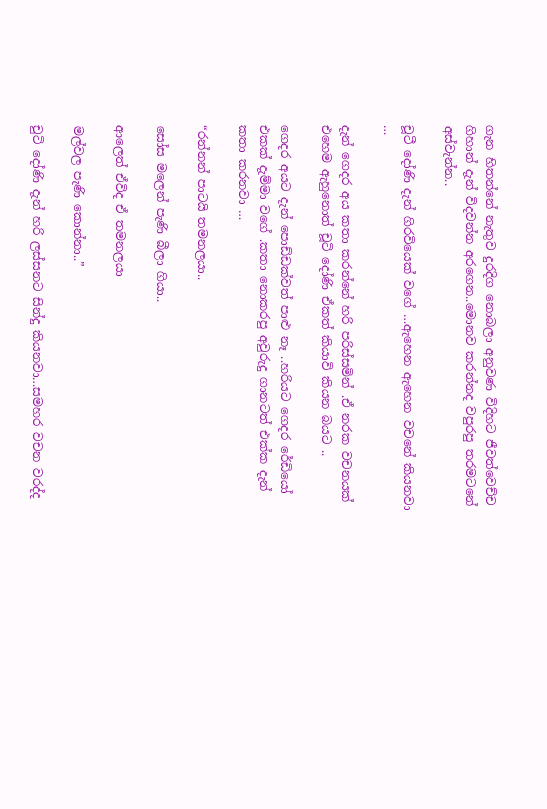ගැන හිතන්නේ නැතුව දුරදිග නොබලා අනුවණ විදිහට ජීවත්වෙච්ච ගිහාන් දැන් විදවන්න අරගෙන..මොනව කරන්නද වපුරපු තරමටනේ අස්වැන්න..

චූටී දෝණි දැන් ගිරවියෙක් වගේ …ඇහෙන ඇහෙන වචනේ කියනවා …

දැන් ගෙදර අය කතා කරන්නේ හරි පරිස්සමින් .ඒ නරක වචනයක් එහෙම ඇහුනොත් චූටි දෝණි ඒකත් කියාවි කියන බයට ..

ගෙදර අයට දැන් පොඩ්ඩක්වත් පාළු නෑ ..හරියට ගෙදර රේඩියෝ එකක් දැම්මා වගේ .කතා නොකරපු අවුරුදු ගානටත් එක්ක දැන් කතා කරනවා …

“රන්නන් පාටයි තමනලයා..

සෝස මලෙන් පැණි බීලා ගියා..

ආලෙත් ඒවිද ඒ තමනලයා

මල්වල පැණි කොන්නා..”

චුටි දෝණි දැන් හරි ලස්සනට සින්දු කියනවා…සමහර වචන වරද්ද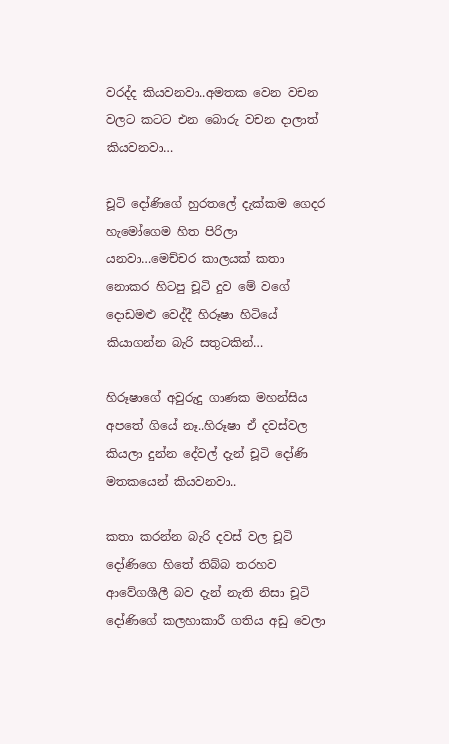වරද්ද කියවනවා..අමතක වෙන වචන වලට කටට එන බොරු වචන දාලාත් කියවනවා…

චූටි දෝණිගේ හුරතලේ දැක්කම ගෙදර හැමෝගෙම හිත පිරිලා යනවා…මෙච්චර කාලයක් කතා නොකර හිටපු චූටි දුව මේ වගේ දොඩමළු වෙද්දී හිරූෂා හිටියේ කියාගන්න බැරි සතුටකින්…

හිරූෂාගේ අවුරුදු ගාණක මහන්සිය අපතේ ගියේ නෑ..හිරූෂා ඒ දවස්වල කියලා දුන්න දේවල් දැන් චූටි දෝණි මතකයෙන් කියවනවා..

කතා කරන්න බැරි දවස් වල චූටි දෝණිගෙ හිතේ තිබ්බ තරහව ආවේගශීලී බව දැන් නැති නිසා චූටි දෝණිගේ කලහාකාරී ගතිය අඩු වෙලා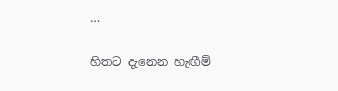…

හිතට දැනෙන හැඟීම්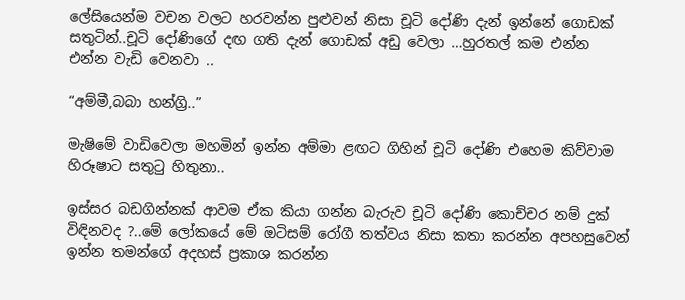ලේසියෙන්ම වචන වලට හරවන්න පුළුවන් නිසා චූටි දෝණි දැන් ඉන්නේ ගොඩක් සතුටින්..චූටි දෝණිගේ දඟ ගති දැන් ගොඩක් අඩු වෙලා …හුරතල් කම එන්න එන්න වැඩි වෙනවා ..

“අම්මී,බබා හන්ග්‍රි..”

මැෂිමේ වාඩිවෙලා මහමින් ඉන්න අම්මා ළඟට ගිහින් චූටි දෝණි එහෙම කිව්වාම හිරූෂාට සතුටු හිතුනා..

ඉස්සර බඩගින්නක් ආවම ඒක කියා ගන්න බැරුව චූටි දෝණි කොච්චර නම් දුක් විඳිනවද ?..මේ ලෝකයේ මේ ඔටිසම්‍ රෝගී තත්වය නිසා කතා කරන්න අපහසුවෙන් ඉන්න තමන්ගේ අදහස් ප්‍රකාශ කරන්න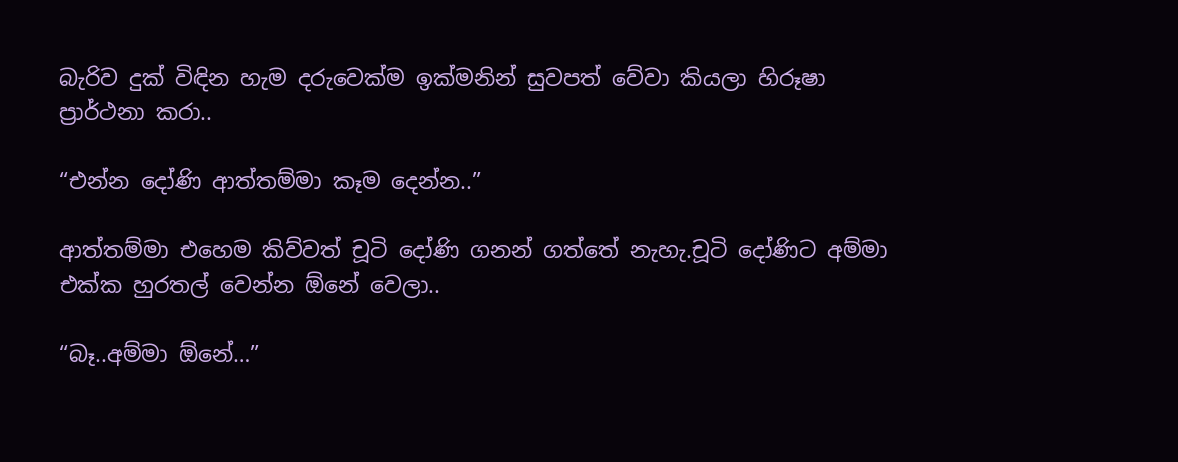බැරිව දුක් විඳින හැම දරුවෙක්ම ඉක්‍මනින් සුවපත් වේවා කියලා හිරූෂා ප්‍රාර්ථනා කරා..

“එන්න දෝණි ආත්තම්මා කෑම දෙන්න..”

ආත්‍තම්මා එහෙම කිව්වත් චූටි දෝණි ගනන් ගත්තේ නැහැ.චූටි දෝණිට අම්මා එක්ක හුරතල් වෙන්න ඕනේ වෙලා..

“බෑ..අම්මා ඕනේ…”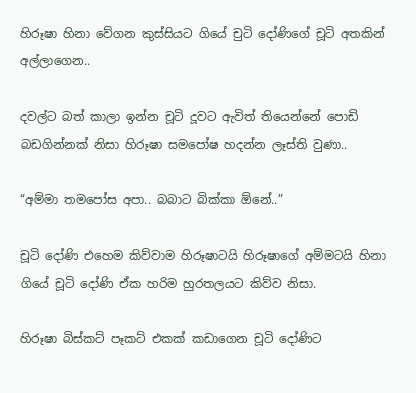හිරූෂා හිනා වේගන කුස්සියට ගියේ චුටි දෝණිගේ චූටි අතකින් අල්ලාගෙන..

දවල්ට බත් කාලා ඉන්න චූටි දූවට ඇවිත් තියෙන්නේ පොඩි බඩගින්නක් නිසා හිරූෂා සමපෝෂ හදන්න ලෑස්ති වුණා..

“අම්මා තමපෝස අපා.. බබාට බික්කා ඕනේ..”

චූටි දෝණි එහෙම කිව්වාම හිරූෂාටයි හිරූෂාගේ අම්මටයි හිනා ගියේ චූටි දෝණි ඒක හරිම හුරතලයට කිව්ව නිසා.

හිරූෂා බිස්කට් පෑකට් එකක් කඩාගෙන චූටි දෝණිට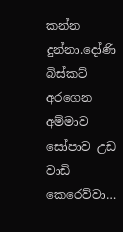කන්න දුන්නා.දෝණි බිස්කට් අරගෙන අම්මාව සෝපාව උඩ වාඩි කෙරෙව්වා…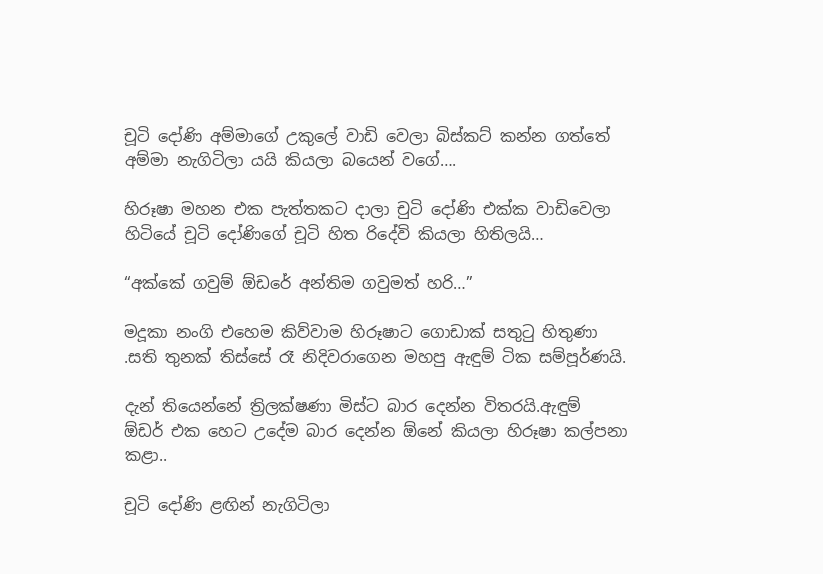චූටි දෝණි අම්මාගේ උකුලේ වාඩි වෙලා බිස්කට් කන්න ගත්තේ අම්මා නැගිටිලා යයි කියලා බයෙන් වගේ….

හිරූෂා මහන එක පැත්තකට දාලා චුටි දෝණි එක්ක වාඩිවෙලා හිටියේ චූටි දෝණිගේ චූටි හිත රිදේවි කියලා හිතිලයි…

“අක්කේ ගවුම් ඕඩරේ අන්තිම ගවුමත් හරි…”

මදූකා නංගි එහෙම කිව්වාම හිරූෂාට ගොඩාක් සතුටු හිතුණා .සති තුනක් තිස්සේ රෑ නිදිවරාගෙන මහපු ඇඳුම් ටික සම්පූර්ණයි.

දැන් තියෙන්නේ ත්‍රිලක්ෂණා මිස්ට බාර දෙන්න විතරයි.ඇඳුම් ඕඩර් එක හෙට උදේම බාර දෙන්න ඕනේ කියලා හිරූෂා කල්පනා කළා..

චූටි දෝණි ළඟින් නැගිටිලා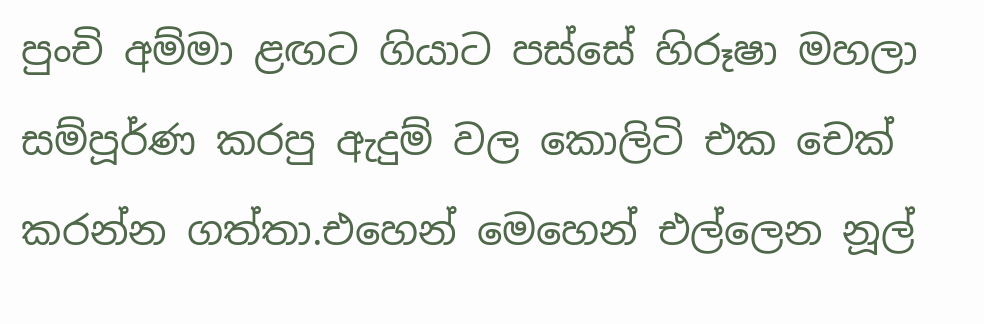පුංචි අම්මා ළඟට ගියාට පස්සේ හිරූෂා මහලා සම්පූර්ණ කරපු ඇදුම් වල කොලිටි එක චෙක් කරන්න ගත්තා.එහෙන් මෙහෙන් එල්ලෙන නූල්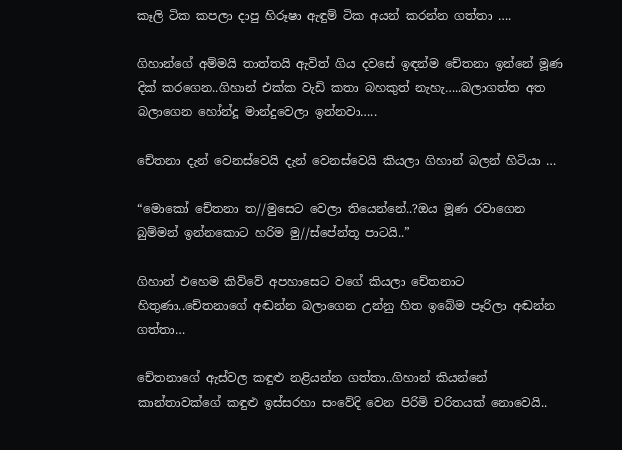කෑලි ටික කපලා දාපු හිරූෂා ඇඳුම් ටික අයන් කරන්න ගත්තා ….

ගිහාන්ගේ අම්මයි තාත්තයි ඇවිත් ගිය දවසේ ඉඳන්ම චේතනා ඉන්නේ මූණ දික් කරගෙන..ගිහාන් එක්ක වැඩි කතා බහකුත් නැහැ…..බලාගත්ත අත බලාගෙන හෝන්දූ මාන්දුවෙලා ඉන්නවා…..

චේතනා දැන් වෙනස්වෙයි දැන් වෙනස්වෙයි කියලා ගිහාන් බලන් හිටියා …

“මොකෝ චේතනා ත//මුසෙට වෙලා තියෙන්නේ..?ඔය මූණ රවාගෙන බුම්මන් ඉන්නකොට හරිම මු//ස්පේන්තූ පාටයි..”

ගිහාන් එහෙම කිව්වේ අපහාසෙට වගේ කියලා චේතනාට හිතුණා..චේතනාගේ අඬන්න බලාගෙන උන්නු හිත ඉබේම පෑරිලා අඬන්න ගත්තා…

චේතනාගේ ඇස්වල කඳුළු නළියන්න ගත්තා..ගිහාන් කියන්නේ කාන්තාවක්ගේ කඳුළු ඉස්සරහා සංවේදි වෙන පිරිමි චරිතයක් නොවෙයි..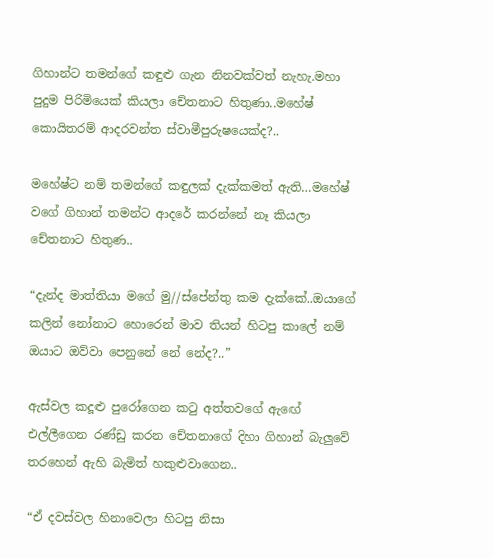ගිහාන්ට තමන්ගේ කඳුළු ගැන නිනවක්වත් නැහැ.මහා පුදුම පිරිමියෙක් කියලා චේතනාට හිතුණා..මහේෂ් කොයිතරම් ආදරවන්ත ස්වාමීපුරුෂයෙක්ද?..

මහේෂ්ට නම් තමන්ගේ කඳුලක් දැක්කමත් ඇති…මහේෂ් වගේ ගිහාන් තමන්ට ආදරේ කරන්නේ නෑ කියලා චේතනාට හිතුණ..

“දැන්ද මාත්තියා මගේ මු//ස්පේන්තු කම දැක්කේ..ඔයාගේ කලින් නෝනාට හොරෙන් මාව තියන් හිටපු කාලේ නම් ඔයාට ඔව්වා පෙනුනේ නේ නේද?..”

ඇස්වල කදූළු පුරෝගෙන කටු අත්තවගේ ඇඟේ එල්ලීගෙන රණ්ඩු කරන චේතනාගේ දිහා ගිහාන් බැලුවේ තරහෙන් ඇහි බැමිත් හකුළුවාගෙන..

“ඒ දවස්වල හිනාවෙලා හිටපු නිසා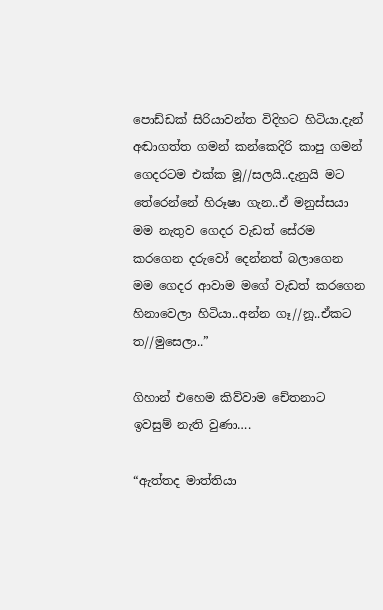පොඩ්ඩක් සිරියාවන්ත විදිහට හිටියා.දැන් අඬාගත්ත ගමන් කන්කෙදිරි කාපු ගමන් ගෙදරටම එක්ක මූ//සලයි..දැනුයි මට තේරෙන්නේ හිරූෂා ගැන..ඒ මනුස්සයා මම නැතුව ගෙදර වැඩත් සේරම කරගෙන දරුවෝ දෙන්නත් බලාගෙන මම ගෙදර ආවාම මගේ වැඩත් කරගෙන හිනාවෙලා හිටියා..අන්න ගෑ//නූ..ඒකට ත//මුසෙලා..”

ගිහාන් එහෙම කිව්වාම චේතනාට ඉවසුම් නැති වුණා….

“ඇත්තද මාත්තියා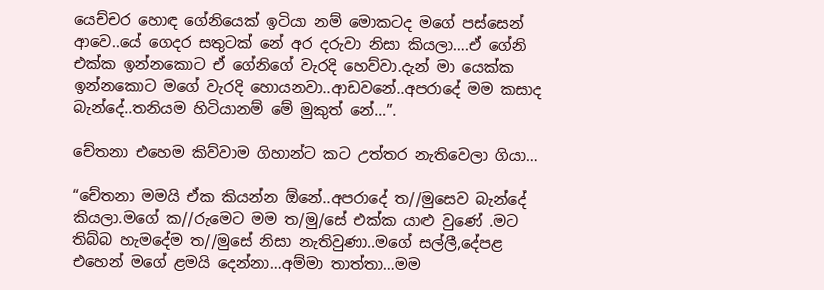යෙච්චර හොඳ ගේනියෙක් ඉටියා නම් මොකටද මගේ පස්සෙන් ආවෙ..යේ ගෙදර සතුටක් නේ අර දරුවා නිසා කියලා….ඒ ගේනි එක්ක ඉන්නකොට ඒ ගේනිගේ වැරදි හෙව්වා.දැන් මා යෙක්ක ඉන්නකොට මගේ වැරදි හොයනවා..ආඩවනේ..අපරාදේ මම කසාද බැන්දේ..තනියම හිටියානම් මේ මුකුත් නේ…”.

චේතනා එහෙම කිව්වාම ගිහාන්ට කට උත්තර නැතිවෙලා ගියා…

“චේතනා මමයි ඒක කියන්න ඕනේ..අපරාදේ ත//මුසෙව බැන්දේ කියලා.මගේ ක//රුමෙට මම ත/මු/සේ එක්ක යාළු වුණේ .මට තිබ්බ හැමදේම ත//මුසේ නිසා නැතිවුණා..මගේ සල්ලී,දේපළ එහෙන් මගේ ළමයි දෙන්නා…අම්මා තාත්තා…මම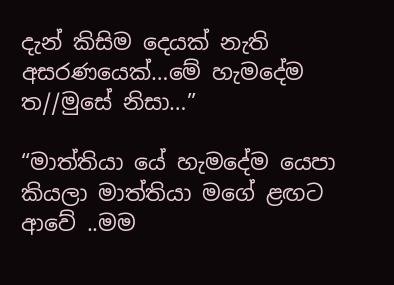දැන් කිසිම දෙයක් නැති අසරණයෙක්…මේ හැමදේම ත//මුසේ නිසා…”

“මාත්තියා යේ හැමදේම යෙපා කියලා මාත්තියා මගේ ළඟට ආවේ ..මම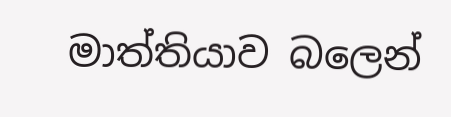මාත්තියාව බලෙන්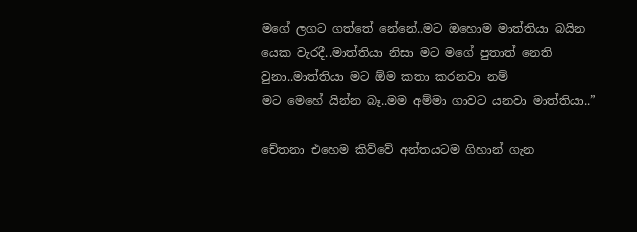මගේ ලගට ගත්තේ නේනේ..මට ඔහොම මාත්තියා බයින යෙක වැරදී..මාත්තියා නිසා මට මගේ පුතාත් නෙති වුනා..මාත්තියා මට ඕම කතා කරනවා නම්
මට මෙහේ යින්න බෑ..මම අම්මා ගාවට යනවා මාත්තියා..”

චේතනා එහෙම කිව්වේ අන්තයටම ගිහාන් ගැන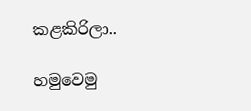කළකිරිලා..

හමුවෙමු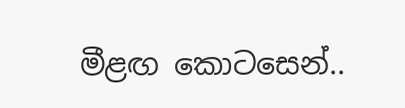මීළඟ කොටසෙන්..